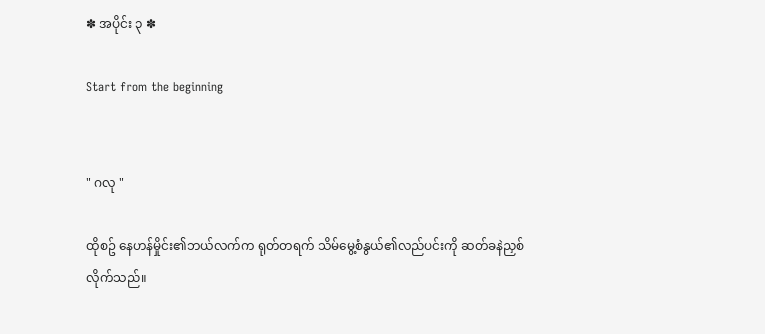✽ အပိုင်း ၃ ✽

Start from the beginning


" ဂလု "

ထိုစဥ် နေဟန်မှိုင်း၏ဘယ်လက်က ရုတ်တရက် သိမ်မွေ့စံနွယ်၏လည်ပင်းကို ဆတ်ခနဲညှစ်လိုက်သည်။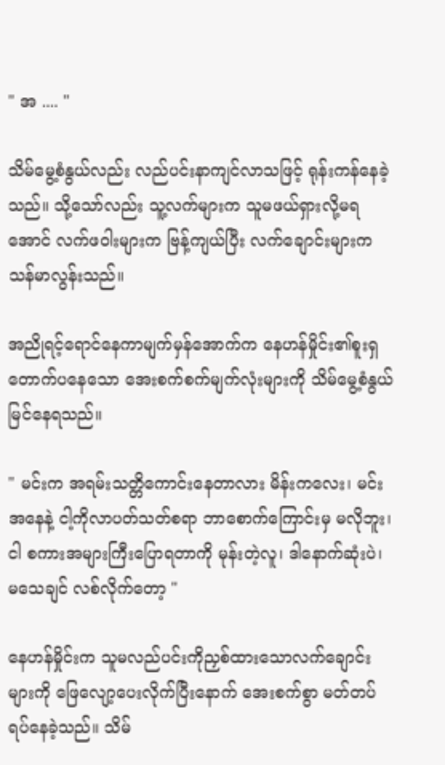" အ .... "

သိမ်မွေ့စံနွယ်လည်း လည်ပင်းနာကျင်လာသဖြင့် ရုန်းကန်နေခဲ့သည်။ သို့သော်လည်း သူ့လက်များက သူမဖယ်ရှားလို့မရအောင် လက်ဖဝါးများက ဗြန့်ကျယ်ပြီး လက်ချောင်းများကသန်မာလွန်းသည်။

အညိုရင့်ရောင်နေကာမျက်မှန်အောက်က နေဟန်မှိုင်း၏စူးရှတောက်ပနေသော အေးစက်စက်မျက်လုံးများကို သိမ်မွေ့စံနွယ် မြင်နေရသည်။

" မင်းက အရမ်းသတ္တိကောင်းနေတာလား မိန်းကလေး၊ မင်းအနေနဲ့ ငါ့ကိုလာပတ်သတ်စရာ ဘာစောက်ကြောင်းမှ မလိုဘူး၊ ငါ စကားအများကြီးပြောရတာကို မုန်းတဲ့လူ၊ ဒါနောက်ဆုံးပဲ၊ မသေချင် လစ်လိုက်တော့ "

နေဟန်မှိုင်းက သူမလည်ပင်းကိုညှစ်ထားသောလက်ချောင်းများကို ဖြေလျော့ပေးလိုက်ပြီးနောက် အေးစက်စွာ မတ်တပ်ရပ်နေခဲ့သည်။ သိမ်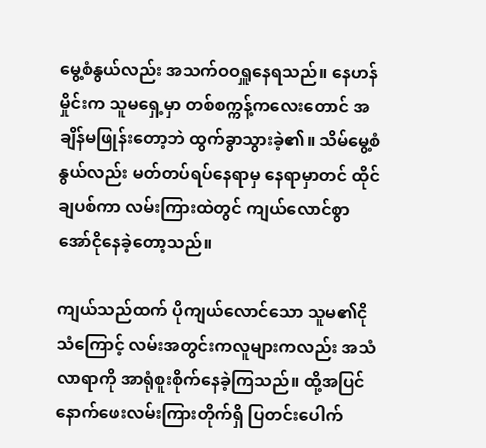မွေ့စံနွယ်လည်း အသက်ဝဝရှူနေရသည်။ နေဟန်မှိုင်းက သူမရှေ့မှာ တစ်စက္ကန့်ကလေးတောင် အချိန်မဖြုန်းတော့ဘဲ ထွက်ခွာသွားခဲ့၏။ သိမ်မွေ့စံနွယ်လည်း မတ်တပ်ရပ်နေရာမှ နေရာမှာတင် ထိုင်ချပစ်ကာ လမ်းကြားထဲတွင် ကျယ်လောင်စွာ အော်ငိုနေခဲ့တော့သည်။

ကျယ်သည်ထက် ပိုကျယ်လောင်သော သူမ၏ငိုသံကြောင့် လမ်းအတွင်းကလူများကလည်း အသံလာရာကို အာရုံစူးစိုက်နေခဲ့ကြသည်။ ထို့အပြင် နောက်ဖေးလမ်းကြားတိုက်ရှိ ပြတင်းပေါက်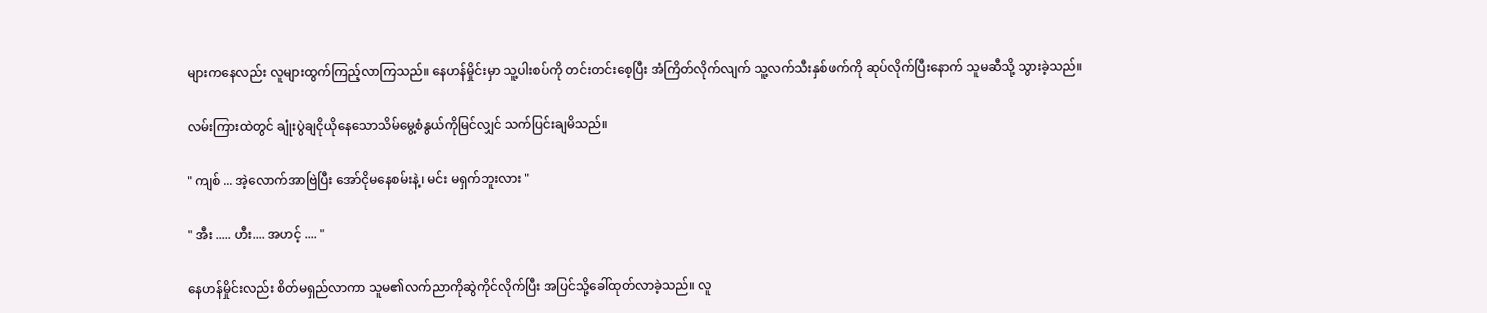များကနေလည်း လူများထွက်ကြည့်လာကြသည်။ နေဟန်မှိုင်းမှာ သူ့ပါးစပ်ကို တင်းတင်းစေ့ပြီး အံကြိတ်လိုက်လျက် သူ့လက်သီးနှစ်ဖက်ကို ဆုပ်လိုက်ပြီးနောက် သူမဆီသို့ သွားခဲ့သည်။

လမ်းကြားထဲတွင် ချုံးပွဲချငိုယိုနေသောသိမ်မွေ့စံနွယ်ကိုမြင်လျှင် သက်ပြင်းချမိသည်။

" ကျစ် ... အဲ့လောက်အာဗြဲပြီး အော်ငိုမနေစမ်းနဲ့၊ မင်း မရှက်ဘူးလား "

" အီး ..... ဟီး.... အဟင့် .... "

နေဟန်မှိုင်းလည်း စိတ်မရှည်လာကာ သူမ၏လက်ညာကိုဆွဲကိုင်လိုက်ပြီး အပြင်သို့ခေါ်ထုတ်လာခဲ့သည်။ လူ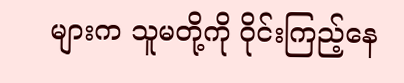များက သူမတို့ကို ဝိုင်းကြည့်နေ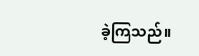ခဲ့ကြသည်။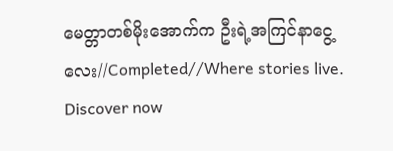မေတ္တာတစ်မိုးအောက်က ဦးရဲ့အကြင်နာငွေ့လေး//Completed//Where stories live. Discover now